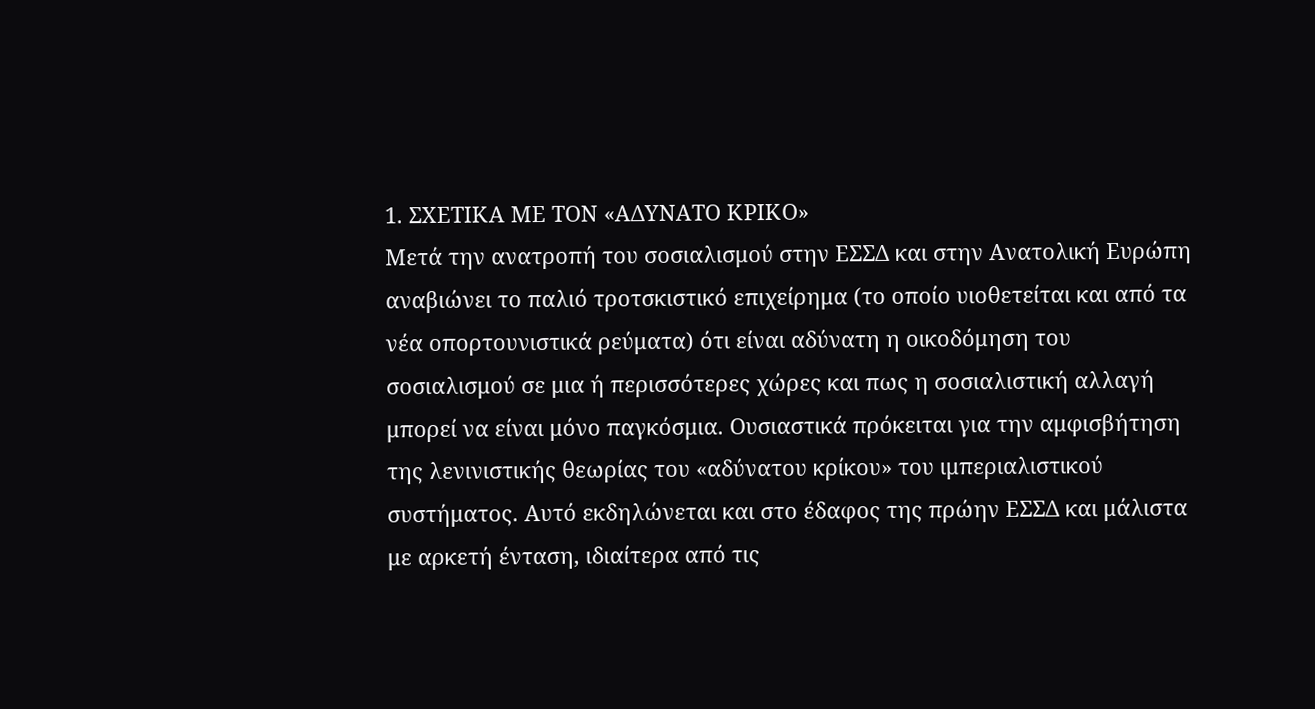1. ΣΧΕΤΙΚΑ ΜΕ ΤΟΝ «ΑΔΥΝΑΤΟ ΚΡΙΚΟ»
Μετά την ανατροπή του σοσιαλισμού στην ΕΣΣΔ και στην Ανατολική Ευρώπη αναβιώνει το παλιό τροτσκιστικό επιχείρημα (το οποίο υιοθετείται και από τα νέα οπορτουνιστικά ρεύματα) ότι είναι αδύνατη η οικοδόμηση του σοσιαλισμού σε μια ή περισσότερες χώρες και πως η σοσιαλιστική αλλαγή μπορεί να είναι μόνο παγκόσμια. Ουσιαστικά πρόκειται για την αμφισβήτηση της λενινιστικής θεωρίας του «αδύνατου κρίκου» του ιμπεριαλιστικού συστήματος. Αυτό εκδηλώνεται και στο έδαφος της πρώην ΕΣΣΔ και μάλιστα με αρκετή ένταση, ιδιαίτερα από τις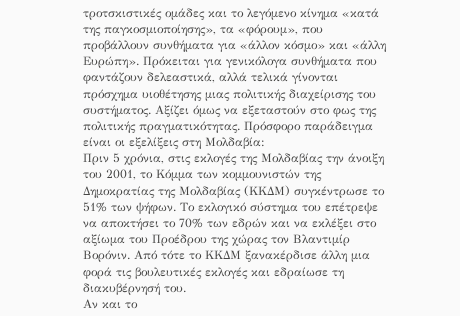τροτσκιστικές ομάδες και το λεγόμενο κίνημα «κατά της παγκοσμιοποίησης», τα «φόρουμ», που προβάλλουν συνθήματα για «άλλον κόσμο» και «άλλη Ευρώπη». Πρόκειται για γενικόλογα συνθήματα που φαντάζουν δελεαστικά, αλλά τελικά γίνονται πρόσχημα υιοθέτησης μιας πολιτικής διαχείρισης του συστήματος. Αξίζει όμως να εξεταστούν στο φως της πολιτικής πραγματικότητας. Πρόσφορο παράδειγμα είναι οι εξελίξεις στη Μολδαβία:
Πριν 5 χρόνια, στις εκλογές της Μολδαβίας την άνοιξη του 2001, το Κόμμα των κομμουνιστών της Δημοκρατίας της Μολδαβίας (ΚΚΔΜ) συγκέντρωσε το 51% των ψήφων. Το εκλογικό σύστημα του επέτρεψε να αποκτήσει το 70% των εδρών και να εκλέξει στο αξίωμα του Προέδρου της χώρας τον Βλαντιμίρ Βορόνιν. Από τότε το ΚΚΔΜ ξανακέρδισε άλλη μια φορά τις βουλευτικές εκλογές και εδραίωσε τη διακυβέρνησή του.
Αν και το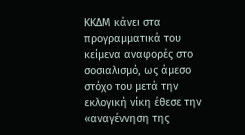ΚΚΔΜ κάνει στα προγραμματικά του κείμενα αναφορές στο σοσιαλισμό, ως άμεσο στόχο του μετά την εκλογική νίκη έθεσε την «αναγέννηση της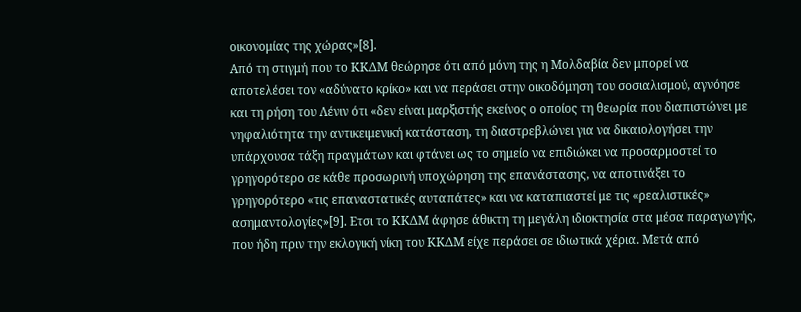οικονομίας της χώρας»[8].
Από τη στιγμή που το ΚΚΔΜ θεώρησε ότι από μόνη της η Μολδαβία δεν μπορεί να αποτελέσει τον «αδύνατο κρίκο» και να περάσει στην οικοδόμηση του σοσιαλισμού, αγνόησε και τη ρήση του Λένιν ότι «δεν είναι μαρξιστής εκείνος ο οποίος τη θεωρία που διαπιστώνει με νηφαλιότητα την αντικειμενική κατάσταση, τη διαστρεβλώνει για να δικαιολογήσει την υπάρχουσα τάξη πραγμάτων και φτάνει ως το σημείο να επιδιώκει να προσαρμοστεί το γρηγορότερο σε κάθε προσωρινή υποχώρηση της επανάστασης, να αποτινάξει το γρηγορότερο «τις επαναστατικές αυταπάτες» και να καταπιαστεί με τις «ρεαλιστικές» ασημαντολογίες»[9]. Ετσι το ΚΚΔΜ άφησε άθικτη τη μεγάλη ιδιοκτησία στα μέσα παραγωγής, που ήδη πριν την εκλογική νίκη του ΚΚΔΜ είχε περάσει σε ιδιωτικά χέρια. Μετά από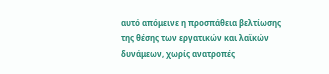αυτό απόμεινε η προσπάθεια βελτίωσης της θέσης των εργατικών και λαϊκών δυνάμεων, χωρίς ανατροπές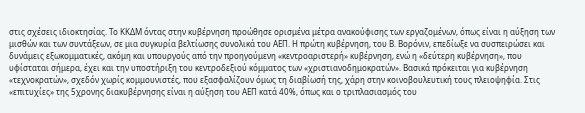στις σχέσεις ιδιοκτησίας. Το ΚΚΔΜ όντας στην κυβέρνηση προώθησε ορισμένα μέτρα ανακούφισης των εργαζομένων, όπως είναι η αύξηση των μισθών και των συντάξεων, σε μια συγκυρία βελτίωσης συνολικά του ΑΕΠ. Η πρώτη κυβέρνηση, του Β. Βορόνιν, επεδίωξε να συσπειρώσει και δυνάμεις εξωκομματικές, ακόμη και υπουργούς από την προηγούμενη «κεντροαριστερή» κυβέρνηση, ενώ η «δεύτερη κυβέρνηση», που υφίσταται σήμερα, έχει και την υποστήριξη του κεντροδεξιού κόμματος των «χριστιανοδημοκρατών». Βασικά πρόκειται για κυβέρνηση «τεχνοκρατών», σχεδόν χωρίς κομμουνιστές, που εξασφαλίζουν όμως τη διαβίωσή της, χάρη στην κοινοβουλευτική τους πλειοψηφία. Στις «επιτυχίες» της 5χρονης διακυβέρνησης είναι η αύξηση του ΑΕΠ κατά 40%, όπως και ο τριπλασιασμός του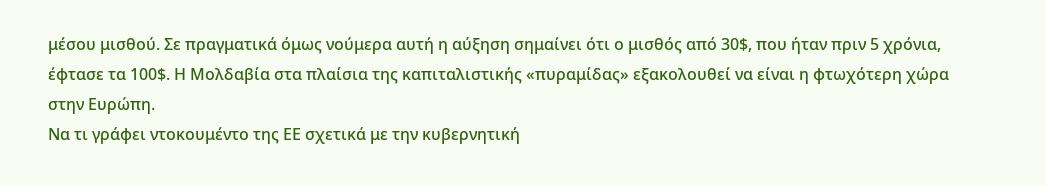μέσου μισθού. Σε πραγματικά όμως νούμερα αυτή η αύξηση σημαίνει ότι ο μισθός από 30$, που ήταν πριν 5 χρόνια, έφτασε τα 100$. Η Μολδαβία στα πλαίσια της καπιταλιστικής «πυραμίδας» εξακολουθεί να είναι η φτωχότερη χώρα στην Ευρώπη.
Να τι γράφει ντοκουμέντο της ΕΕ σχετικά με την κυβερνητική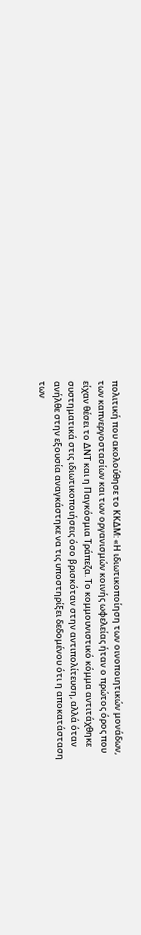πολιτική που ακολούθησε το ΚΚΔΜ: «Η ιδιωτικοποίηση των οινοποιητικών μονάδων, των καπνεργοστασίων και των οργανισμών κοινής ωφελείας ήταν ο πρώτος όρος που είχαν θέσει το ΔΝΤ και η Παγκόσμια Τράπεζα. Το κομμουνιστικό κόμμα αντιτάχθηκε συστηματικά στις ιδιωτικοποιήσεις όσο βρισκόταν στην αντιπολίτευση, αλλά όταν ανήλθε στην εξουσία αναγκάστηκε να τις υποστηρίξει δεδομένου ότι η αποκατάσταση των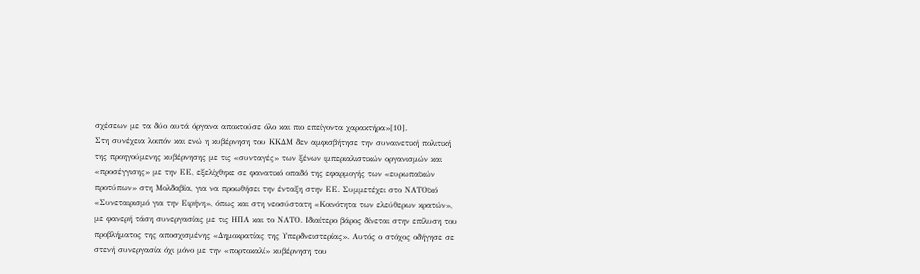σχέσεων με τα δύο αυτά όργανα αποκτούσε όλο και πιο επείγοντα χαρακτήρα»[10].
Στη συνέχεια λοιπόν και ενώ η κυβέρνηση του ΚΚΔΜ δεν αμφισβήτησε την συναινετική πολιτική της προηγούμενης κυβέρνησης με τις «συνταγές» των ξένων ιμπεριαλιστικών οργανισμών και «προσέγγισης» με την ΕΕ, εξελίχθηκε σε φανατικό οπαδό της εφαρμογής των «ευρωπαϊκών προτύπων» στη Μολδαβία, για να προωθήσει την ένταξη στην ΕΕ. Συμμετέχει στο ΝΑΤΟϊκό «Συνεταιρισμό για την Ειρήνη», όπως και στη νεοσύστατη «Κοινότητα των ελεύθερων κρατών», με φανερή τάση συνεργασίας με τις ΗΠΑ και το ΝΑΤΟ. Ιδιαίτερο βάρος δίνεται στην επίλυση του προβλήματος της αποσχισμένης «Δημοκρατίας της Υπερδνειστερίας». Αυτός ο στόχος οδήγησε σε στενή συνεργασία όχι μόνο με την «πορτοκαλί» κυβέρνηση του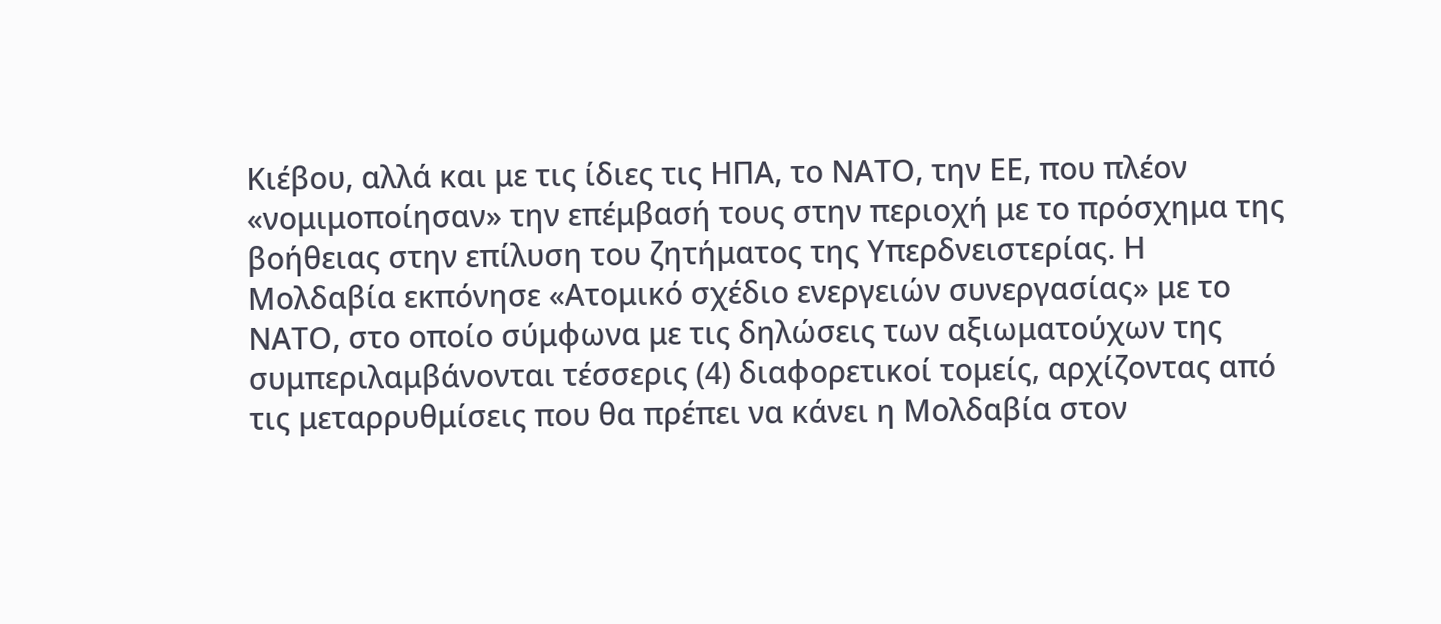Κιέβου, αλλά και με τις ίδιες τις ΗΠΑ, το ΝΑΤΟ, την ΕΕ, που πλέον «νομιμοποίησαν» την επέμβασή τους στην περιοχή με το πρόσχημα της βοήθειας στην επίλυση του ζητήματος της Υπερδνειστερίας. Η Μολδαβία εκπόνησε «Ατομικό σχέδιο ενεργειών συνεργασίας» με το ΝΑΤΟ, στο οποίο σύμφωνα με τις δηλώσεις των αξιωματούχων της συμπεριλαμβάνονται τέσσερις (4) διαφορετικοί τομείς, αρχίζοντας από τις μεταρρυθμίσεις που θα πρέπει να κάνει η Μολδαβία στον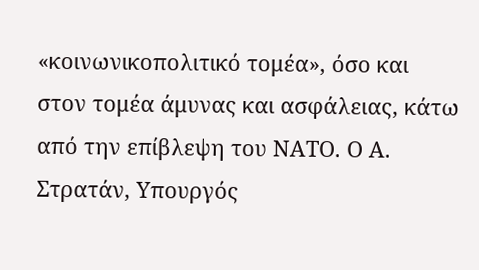«κοινωνικοπολιτικό τομέα», όσο και στον τομέα άμυνας και ασφάλειας, κάτω από την επίβλεψη του ΝΑΤΟ. Ο Α. Στρατάν, Υπουργός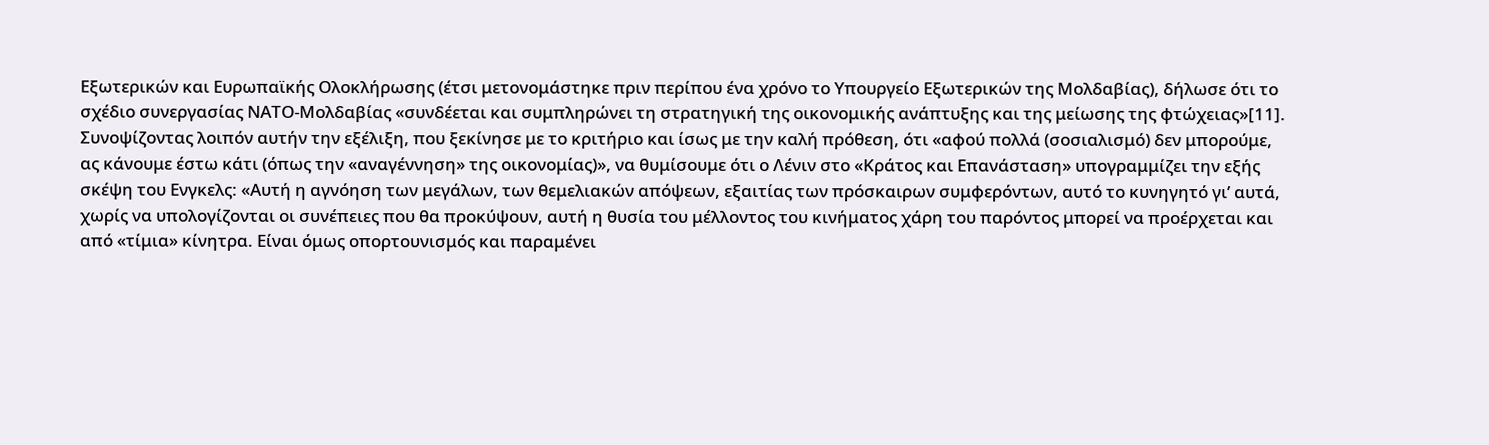Εξωτερικών και Ευρωπαϊκής Ολοκλήρωσης (έτσι μετονομάστηκε πριν περίπου ένα χρόνο το Υπουργείο Εξωτερικών της Μολδαβίας), δήλωσε ότι το σχέδιο συνεργασίας ΝΑΤΟ-Μολδαβίας «συνδέεται και συμπληρώνει τη στρατηγική της οικονομικής ανάπτυξης και της μείωσης της φτώχειας»[11].
Συνοψίζοντας λοιπόν αυτήν την εξέλιξη, που ξεκίνησε με το κριτήριο και ίσως με την καλή πρόθεση, ότι «αφού πολλά (σοσιαλισμό) δεν μπορούμε, ας κάνουμε έστω κάτι (όπως την «αναγέννηση» της οικονομίας)», να θυμίσουμε ότι ο Λένιν στο «Κράτος και Επανάσταση» υπογραμμίζει την εξής σκέψη του Ενγκελς: «Αυτή η αγνόηση των μεγάλων, των θεμελιακών απόψεων, εξαιτίας των πρόσκαιρων συμφερόντων, αυτό το κυνηγητό γι’ αυτά, χωρίς να υπολογίζονται οι συνέπειες που θα προκύψουν, αυτή η θυσία του μέλλοντος του κινήματος χάρη του παρόντος μπορεί να προέρχεται και από «τίμια» κίνητρα. Είναι όμως οπορτουνισμός και παραμένει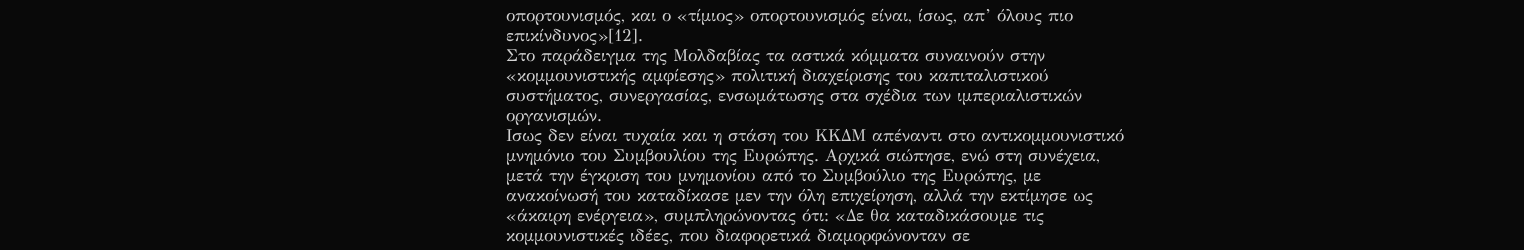οπορτουνισμός, και ο «τίμιος» οπορτουνισμός είναι, ίσως, απ’ όλους πιο επικίνδυνος»[12].
Στο παράδειγμα της Μολδαβίας τα αστικά κόμματα συναινούν στην «κομμουνιστικής αμφίεσης» πολιτική διαχείρισης του καπιταλιστικού συστήματος, συνεργασίας, ενσωμάτωσης στα σχέδια των ιμπεριαλιστικών οργανισμών.
Ισως δεν είναι τυχαία και η στάση του ΚΚΔΜ απέναντι στο αντικομμουνιστικό μνημόνιο του Συμβουλίου της Ευρώπης. Αρχικά σιώπησε, ενώ στη συνέχεια, μετά την έγκριση του μνημονίου από το Συμβούλιο της Ευρώπης, με ανακοίνωσή του καταδίκασε μεν την όλη επιχείρηση, αλλά την εκτίμησε ως «άκαιρη ενέργεια», συμπληρώνοντας ότι: «Δε θα καταδικάσουμε τις κομμουνιστικές ιδέες, που διαφορετικά διαμορφώνονταν σε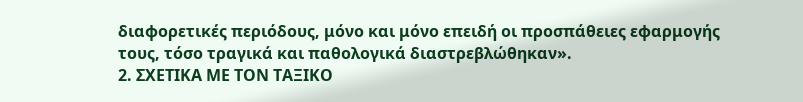διαφορετικές περιόδους, μόνο και μόνο επειδή οι προσπάθειες εφαρμογής τους, τόσο τραγικά και παθολογικά διαστρεβλώθηκαν».
2. ΣΧΕΤΙΚΑ ΜΕ ΤΟΝ ΤΑΞΙΚΟ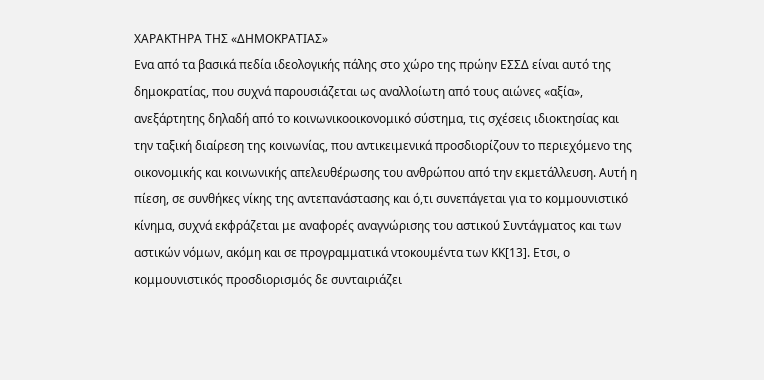ΧΑΡΑΚΤΗΡΑ ΤΗΣ «ΔΗΜΟΚΡΑΤΙΑΣ»
Ενα από τα βασικά πεδία ιδεολογικής πάλης στο χώρο της πρώην ΕΣΣΔ είναι αυτό της δημοκρατίας, που συχνά παρουσιάζεται ως αναλλοίωτη από τους αιώνες «αξία», ανεξάρτητης δηλαδή από το κοινωνικοοικονομικό σύστημα, τις σχέσεις ιδιοκτησίας και την ταξική διαίρεση της κοινωνίας, που αντικειμενικά προσδιορίζουν το περιεχόμενο της οικονομικής και κοινωνικής απελευθέρωσης του ανθρώπου από την εκμετάλλευση. Αυτή η πίεση, σε συνθήκες νίκης της αντεπανάστασης και ό,τι συνεπάγεται για το κομμουνιστικό κίνημα, συχνά εκφράζεται με αναφορές αναγνώρισης του αστικού Συντάγματος και των αστικών νόμων, ακόμη και σε προγραμματικά ντοκουμέντα των ΚΚ[13]. Ετσι, ο κομμουνιστικός προσδιορισμός δε συνταιριάζει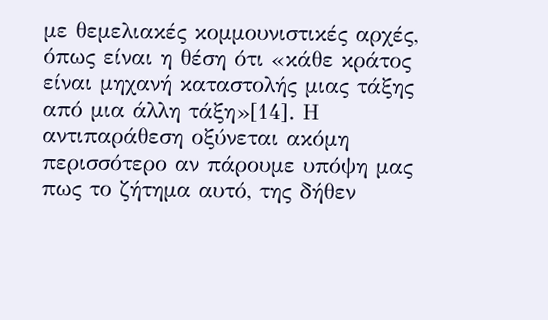με θεμελιακές κομμουνιστικές αρχές, όπως είναι η θέση ότι «κάθε κράτος είναι μηχανή καταστολής μιας τάξης από μια άλλη τάξη»[14]. Η αντιπαράθεση οξύνεται ακόμη περισσότερο αν πάρουμε υπόψη μας πως το ζήτημα αυτό, της δήθεν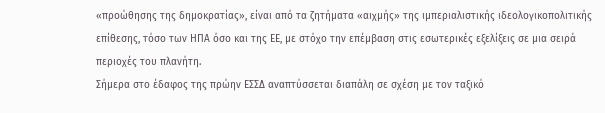«προώθησης της δημοκρατίας», είναι από τα ζητήματα «αιχμής» της ιμπεριαλιστικής ιδεολογικοπολιτικής επίθεσης, τόσο των ΗΠΑ όσο και της ΕΕ, με στόχο την επέμβαση στις εσωτερικές εξελίξεις σε μια σειρά περιοχές του πλανήτη.
Σήμερα στο έδαφος της πρώην ΕΣΣΔ αναπτύσσεται διαπάλη σε σχέση με τον ταξικό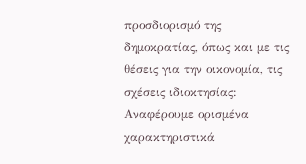προσδιορισμό της δημοκρατίας, όπως και με τις θέσεις για την οικονομία, τις σχέσεις ιδιοκτησίας:
Αναφέρουμε ορισμένα χαρακτηριστικά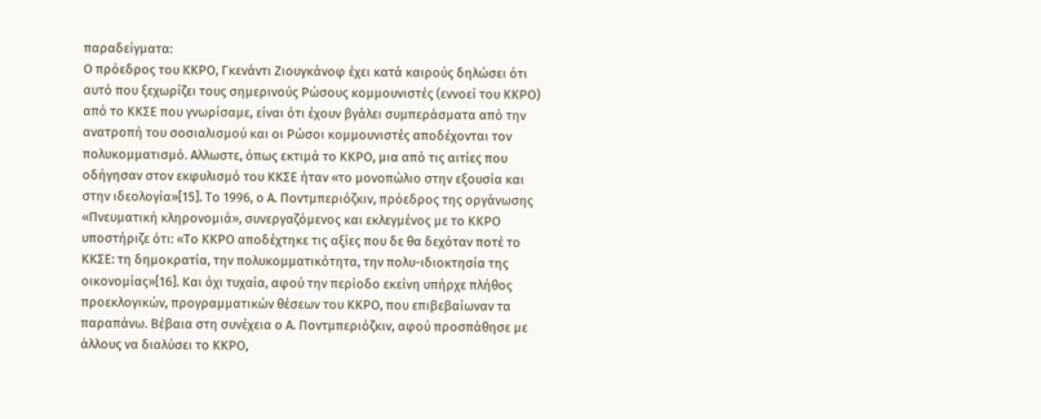παραδείγματα:
Ο πρόεδρος του ΚΚΡΟ, Γκενάντι Ζιουγκάνοφ έχει κατά καιρούς δηλώσει ότι αυτό που ξεχωρίζει τους σημερινούς Ρώσους κομμουνιστές (εννοεί του ΚΚΡΟ) από το ΚΚΣΕ που γνωρίσαμε, είναι ότι έχουν βγάλει συμπεράσματα από την ανατροπή του σοσιαλισμού και οι Ρώσοι κομμουνιστές αποδέχονται τον πολυκομματισμό. Αλλωστε, όπως εκτιμά το ΚΚΡΟ, μια από τις αιτίες που οδήγησαν στον εκφυλισμό του ΚΚΣΕ ήταν «το μονοπώλιο στην εξουσία και στην ιδεολογία»[15]. Το 1996, ο Α. Ποντμπεριόζκιν, πρόεδρος της οργάνωσης «Πνευματική κληρονομιά», συνεργαζόμενος και εκλεγμένος με το ΚΚΡΟ υποστήριζε ότι: «Το ΚΚΡΟ αποδέχτηκε τις αξίες που δε θα δεχόταν ποτέ το ΚΚΣΕ: τη δημοκρατία, την πολυκομματικότητα, την πολυ-ιδιοκτησία της οικονομίας»[16]. Και όχι τυχαία, αφού την περίοδο εκείνη υπήρχε πλήθος προεκλογικών, προγραμματικών θέσεων του ΚΚΡΟ, που επιβεβαίωναν τα παραπάνω. Βέβαια στη συνέχεια ο Α. Ποντμπεριόζκιν, αφού προσπάθησε με άλλους να διαλύσει το ΚΚΡΟ,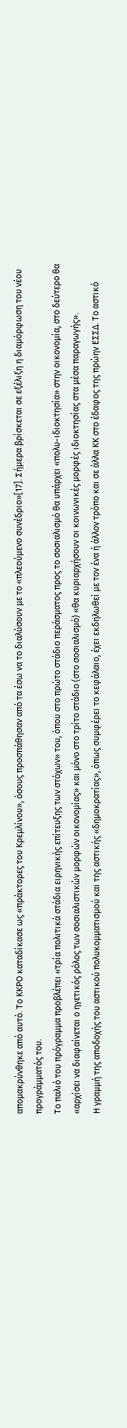απομακρύνθηκε από αυτό. Το ΚΚΡΟ καταδίκασε ως «πράκτορες του Κρεμλίνου», όσους προσπάθησαν από τα έσω να το διαλύσουν με το «πλεούμενο συνέδριο»[17]. Σήμερα βρίσκεται σε εξέλιξη η διαμόρφωση του νέου προγράμματός του.
Το παλιό του πρόγραμμα προβλέπει «τρία πολιτικά στάδια ειρηνικής επίτευξης των στόχων» του, όπου στο πρώτο στάδιο περάσματος προς το σοσιαλισμό θα υπάρχει «πολυ-ιδιοκτησία» στην οικονομία, στο δεύτερο θα «αρχίσει να διαφαίνεται ο ηγετικός ρόλος των σοσιαλιστικών μορφών οικονομίας» και μόνο στο τρίτο στάδιο (στο σοσιαλισμό) «θα κυριαρχήσουν οι κοινωνικές μορφές ιδιοκτησίας στα μέσα παραγωγής».
Η γραμμή της αποδοχής του αστικού πολυκομματισμού και της αστικής «δημοκρατίας», όπως συμφέρει το κεφάλαιο, έχει εκδηλωθεί με τον ένα ή άλλον τρόπο και σε άλλα ΚΚ στο έδαφος της πρώην ΕΣΣΔ. Το αστικό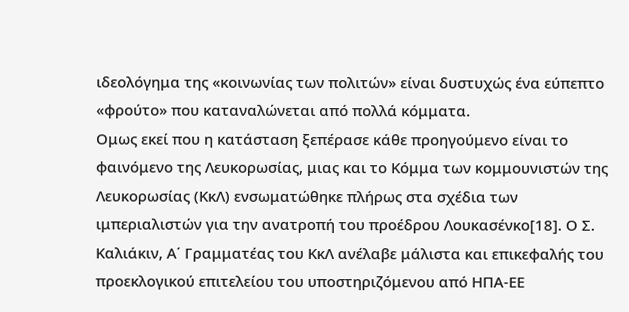ιδεολόγημα της «κοινωνίας των πολιτών» είναι δυστυχώς ένα εύπεπτο «φρούτο» που καταναλώνεται από πολλά κόμματα.
Ομως εκεί που η κατάσταση ξεπέρασε κάθε προηγούμενο είναι το φαινόμενο της Λευκορωσίας, μιας και το Κόμμα των κομμουνιστών της Λευκορωσίας (ΚκΛ) ενσωματώθηκε πλήρως στα σχέδια των ιμπεριαλιστών για την ανατροπή του προέδρου Λουκασένκο[18]. Ο Σ. Καλιάκιν, Α΄ Γραμματέας του ΚκΛ ανέλαβε μάλιστα και επικεφαλής του προεκλογικού επιτελείου του υποστηριζόμενου από ΗΠΑ-ΕΕ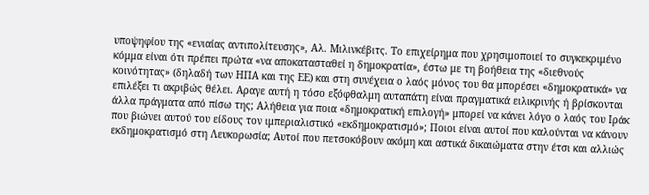υποψηφίου της «ενιαίας αντιπολίτευσης», Αλ. Μιλινκέβιτς. Το επιχείρημα που χρησιμοποιεί το συγκεκριμένο κόμμα είναι ότι πρέπει πρώτα «να αποκατασταθεί η δημοκρατία», έστω με τη βοήθεια της «διεθνούς κοινότητας» (δηλαδή των ΗΠΑ και της ΕΕ) και στη συνέχεια ο λαός μόνος του θα μπορέσει «δημοκρατικά» να επιλέξει τι ακριβώς θέλει. Αραγε αυτή η τόσο εξόφθαλμη αυταπάτη είναι πραγματικά ειλικρινής ή βρίσκονται άλλα πράγματα από πίσω της; Αλήθεια για ποια «δημοκρατική επιλογή» μπορεί να κάνει λόγο ο λαός του Ιράκ που βιώνει αυτού του είδους τον ιμπεριαλιστικό «εκδημοκρατισμό»; Ποιοι είναι αυτοί που καλούνται να κάνουν εκδημοκρατισμό στη Λευκορωσία; Αυτοί που πετσοκόβουν ακόμη και αστικά δικαιώματα στην έτσι και αλλιώς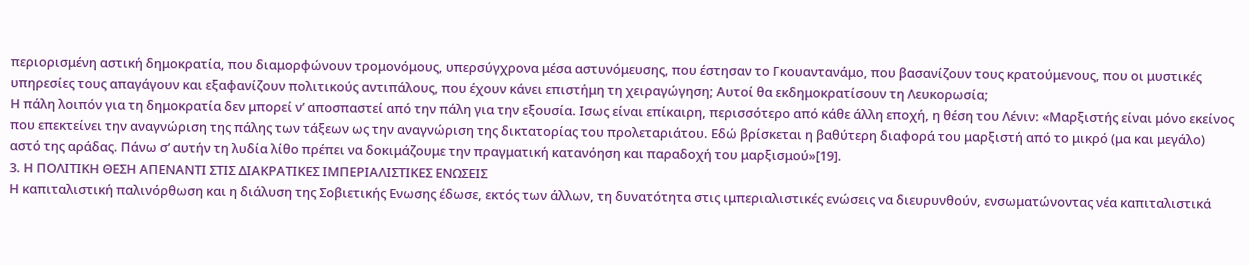περιορισμένη αστική δημοκρατία, που διαμορφώνουν τρομονόμους, υπερσύγχρονα μέσα αστυνόμευσης, που έστησαν το Γκουαντανάμο, που βασανίζουν τους κρατούμενους, που οι μυστικές υπηρεσίες τους απαγάγουν και εξαφανίζουν πολιτικούς αντιπάλους, που έχουν κάνει επιστήμη τη χειραγώγηση; Αυτοί θα εκδημοκρατίσουν τη Λευκορωσία;
Η πάλη λοιπόν για τη δημοκρατία δεν μπορεί ν’ αποσπαστεί από την πάλη για την εξουσία. Ισως είναι επίκαιρη, περισσότερο από κάθε άλλη εποχή, η θέση του Λένιν: «Μαρξιστής είναι μόνο εκείνος που επεκτείνει την αναγνώριση της πάλης των τάξεων ως την αναγνώριση της δικτατορίας του προλεταριάτου. Εδώ βρίσκεται η βαθύτερη διαφορά του μαρξιστή από το μικρό (μα και μεγάλο) αστό της αράδας. Πάνω σ’ αυτήν τη λυδία λίθο πρέπει να δοκιμάζουμε την πραγματική κατανόηση και παραδοχή του μαρξισμού»[19].
3. Η ΠΟΛΙΤΙΚΗ ΘΕΣΗ ΑΠΕΝΑΝΤΙ ΣΤΙΣ ΔΙΑΚΡΑΤΙΚΕΣ ΙΜΠΕΡΙΑΛΙΣΤΙΚΕΣ ΕΝΩΣΕΙΣ
Η καπιταλιστική παλινόρθωση και η διάλυση της Σοβιετικής Ενωσης έδωσε, εκτός των άλλων, τη δυνατότητα στις ιμπεριαλιστικές ενώσεις να διευρυνθούν, ενσωματώνοντας νέα καπιταλιστικά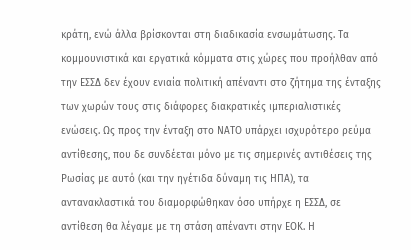κράτη, ενώ άλλα βρίσκονται στη διαδικασία ενσωμάτωσης. Τα κομμουνιστικά και εργατικά κόμματα στις χώρες που προήλθαν από την ΕΣΣΔ δεν έχουν ενιαία πολιτική απέναντι στο ζήτημα της ένταξης των χωρών τους στις διάφορες διακρατικές ιμπεριαλιστικές ενώσεις. Ως προς την ένταξη στο ΝΑΤΟ υπάρχει ισχυρότερο ρεύμα αντίθεσης, που δε συνδέεται μόνο με τις σημερινές αντιθέσεις της Ρωσίας με αυτό (και την ηγέτιδα δύναμη τις ΗΠΑ), τα αντανακλαστικά του διαμορφώθηκαν όσο υπήρχε η ΕΣΣΔ, σε αντίθεση θα λέγαμε με τη στάση απέναντι στην ΕΟΚ. Η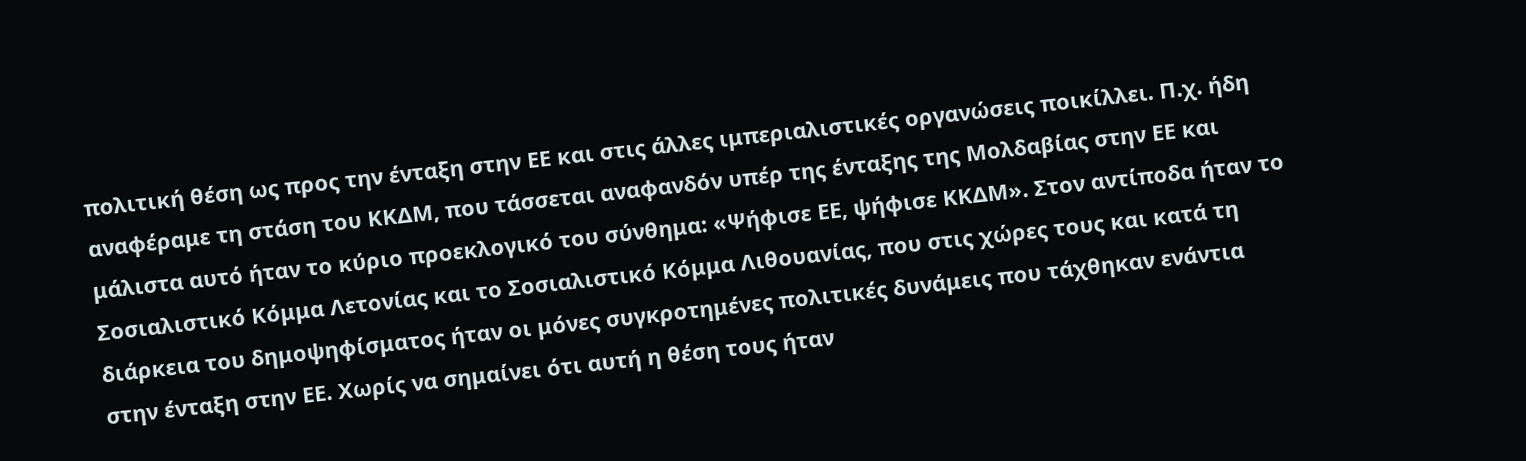πολιτική θέση ως προς την ένταξη στην ΕΕ και στις άλλες ιμπεριαλιστικές οργανώσεις ποικίλλει. Π.χ. ήδη αναφέραμε τη στάση του ΚΚΔΜ, που τάσσεται αναφανδόν υπέρ της ένταξης της Μολδαβίας στην ΕΕ και μάλιστα αυτό ήταν το κύριο προεκλογικό του σύνθημα: «Ψήφισε ΕΕ, ψήφισε ΚΚΔΜ». Στον αντίποδα ήταν το Σοσιαλιστικό Κόμμα Λετονίας και το Σοσιαλιστικό Κόμμα Λιθουανίας, που στις χώρες τους και κατά τη διάρκεια του δημοψηφίσματος ήταν οι μόνες συγκροτημένες πολιτικές δυνάμεις που τάχθηκαν ενάντια στην ένταξη στην ΕΕ. Χωρίς να σημαίνει ότι αυτή η θέση τους ήταν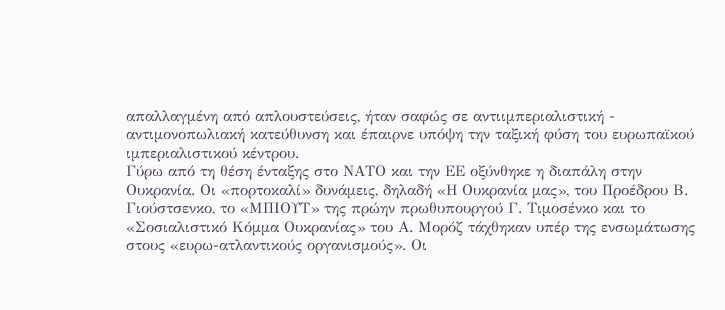απαλλαγμένη από απλουστεύσεις, ήταν σαφώς σε αντιιμπεριαλιστική - αντιμονοπωλιακή κατεύθυνση και έπαιρνε υπόψη την ταξική φύση του ευρωπαϊκού ιμπεριαλιστικού κέντρου.
Γύρω από τη θέση ένταξης στο ΝΑΤΟ και την ΕΕ οξύνθηκε η διαπάλη στην Ουκρανία. Οι «πορτοκαλί» δυνάμεις, δηλαδή «Η Ουκρανία μας», του Προέδρου Β. Γιούστσενκο, το «ΜΠΙΟΥΤ» της πρώην πρωθυπουργού Γ. Τιμοσένκο και το «Σοσιαλιστικό Κόμμα Ουκρανίας» του Α. Μορόζ τάχθηκαν υπέρ της ενσωμάτωσης στους «ευρω-ατλαντικούς οργανισμούς». Οι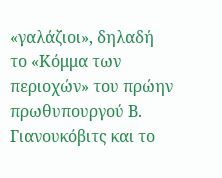«γαλάζιοι», δηλαδή το «Κόμμα των περιοχών» του πρώην πρωθυπουργού Β. Γιανουκόβιτς και το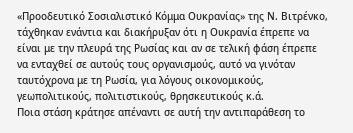«Προοδευτικό Σοσιαλιστικό Κόμμα Ουκρανίας» της Ν. Βιτρένκο, τάχθηκαν ενάντια και διακήρυξαν ότι η Ουκρανία έπρεπε να είναι με την πλευρά της Ρωσίας και αν σε τελική φάση έπρεπε να ενταχθεί σε αυτούς τους οργανισμούς, αυτό να γινόταν ταυτόχρονα με τη Ρωσία, για λόγους οικονομικούς, γεωπολιτικούς, πολιτιστικούς, θρησκευτικούς κ.ά.
Ποια στάση κράτησε απέναντι σε αυτή την αντιπαράθεση το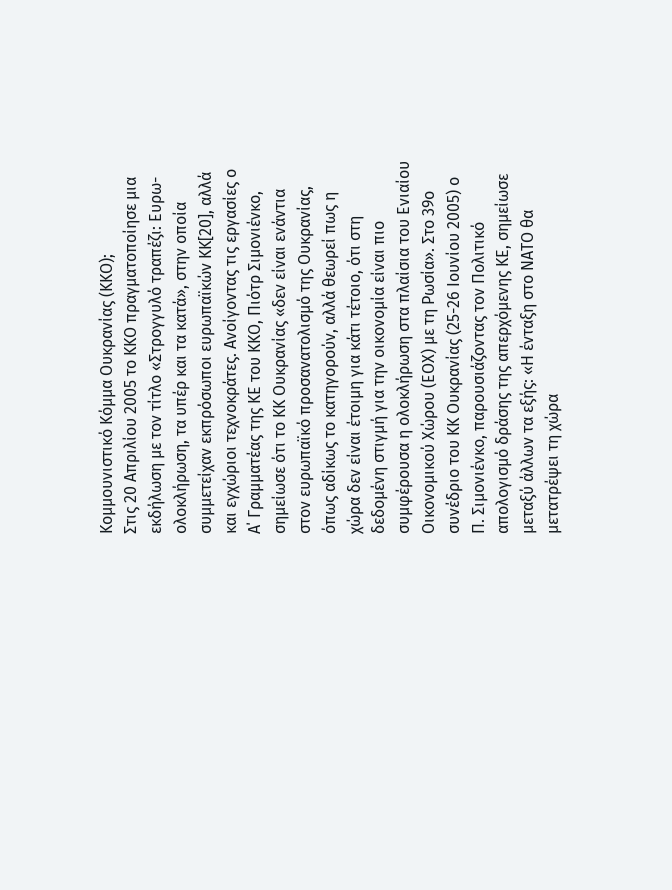Κομμουνιστικό Κόμμα Ουκρανίας (ΚΚΟ);
Στις 20 Απριλίου 2005 το ΚΚΟ πραγματοποίησε μια εκδήλωση με τον τίτλο «Στρογγυλό τραπέζι: Ευρω-ολοκλήρωση, τα υπέρ και τα κατά», στην οποία συμμετείχαν εκπρόσωποι ευρωπαϊκών ΚΚ[20], αλλά και εγχώριοι τεχνοκράτες. Ανοίγοντας τις εργασίες ο Α΄ Γραμματέας της ΚΕ του ΚΚΟ, Πιότρ Σιμονιένκο, σημείωσε ότι το ΚΚ Ουκρανίας «δεν είναι ενάντια στον ευρωπαϊκό προσανατολισμό της Ουκρανίας, όπως αδίκως το κατηγορούν, αλλά θεωρεί πως η χώρα δεν είναι έτοιμη για κάτι τέτοιο, ότι στη δεδομένη στιγμή για την οικονομία είναι πιο συμφέρουσα η ολοκλήρωση στα πλαίσια του Ενιαίου Οικονομικού Χώρου (ΕΟΧ) με τη Ρωσία». Στο 39ο συνέδριο του ΚΚ Ουκρανίας (25-26 Ιουνίου 2005) ο Π. Σιμονιένκο, παρουσιάζοντας τον Πολιτικό απολογισμό δράσης της απερχόμενης ΚΕ, σημείωσε μεταξύ άλλων τα εξής: «Η ένταξη στο ΝΑΤΟ θα μετατρέψει τη χώρα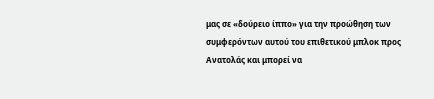μας σε «δούρειο ίππο» για την προώθηση των συμφερόντων αυτού του επιθετικού μπλοκ προς Ανατολάς και μπορεί να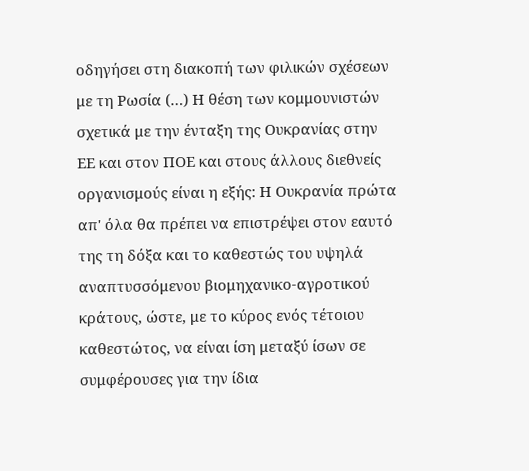οδηγήσει στη διακοπή των φιλικών σχέσεων με τη Ρωσία (…) Η θέση των κομμουνιστών σχετικά με την ένταξη της Ουκρανίας στην ΕΕ και στον ΠΟΕ και στους άλλους διεθνείς οργανισμούς είναι η εξής: Η Ουκρανία πρώτα απ' όλα θα πρέπει να επιστρέψει στον εαυτό της τη δόξα και το καθεστώς του υψηλά αναπτυσσόμενου βιομηχανικο-αγροτικού κράτους, ώστε, με το κύρος ενός τέτοιου καθεστώτος, να είναι ίση μεταξύ ίσων σε συμφέρουσες για την ίδια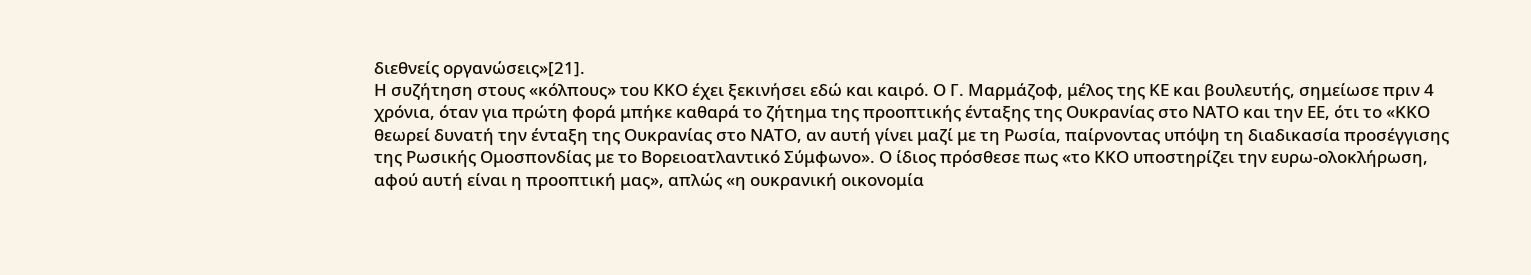διεθνείς οργανώσεις»[21].
Η συζήτηση στους «κόλπους» του ΚΚΟ έχει ξεκινήσει εδώ και καιρό. Ο Γ. Μαρμάζοφ, μέλος της ΚΕ και βουλευτής, σημείωσε πριν 4 χρόνια, όταν για πρώτη φορά μπήκε καθαρά το ζήτημα της προοπτικής ένταξης της Ουκρανίας στο ΝΑΤΟ και την ΕΕ, ότι το «ΚΚΟ θεωρεί δυνατή την ένταξη της Ουκρανίας στο ΝΑΤΟ, αν αυτή γίνει μαζί με τη Ρωσία, παίρνοντας υπόψη τη διαδικασία προσέγγισης της Ρωσικής Ομοσπονδίας με το Βορειοατλαντικό Σύμφωνο». Ο ίδιος πρόσθεσε πως «το ΚΚΟ υποστηρίζει την ευρω-ολοκλήρωση, αφού αυτή είναι η προοπτική μας», απλώς «η ουκρανική οικονομία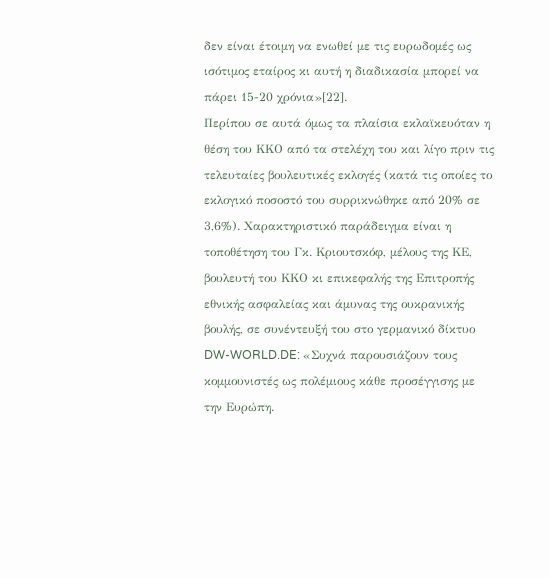δεν είναι έτοιμη να ενωθεί με τις ευρωδομές ως ισότιμος εταίρος κι αυτή η διαδικασία μπορεί να πάρει 15-20 χρόνια»[22].
Περίπου σε αυτά όμως τα πλαίσια εκλαϊκευόταν η θέση του ΚΚΟ από τα στελέχη του και λίγο πριν τις τελευταίες βουλευτικές εκλογές (κατά τις οποίες το εκλογικό ποσοστό του συρρικνώθηκε από 20% σε 3,6%). Χαρακτηριστικό παράδειγμα είναι η τοποθέτηση του Γκ. Κριουτσκόφ, μέλους της ΚΕ, βουλευτή του ΚΚΟ κι επικεφαλής της Επιτροπής εθνικής ασφαλείας και άμυνας της ουκρανικής βουλής, σε συνέντευξή του στο γερμανικό δίκτυο DW-WORLD.DE: «Συχνά παρουσιάζουν τους κομμουνιστές ως πολέμιους κάθε προσέγγισης με την Ευρώπη.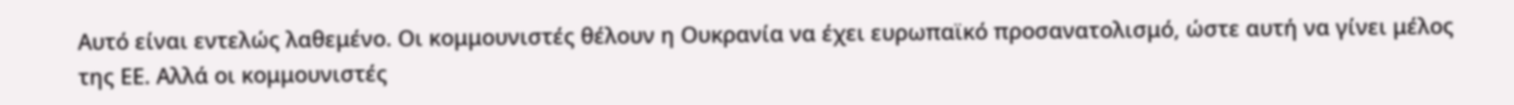Αυτό είναι εντελώς λαθεμένο. Οι κομμουνιστές θέλουν η Ουκρανία να έχει ευρωπαϊκό προσανατολισμό, ώστε αυτή να γίνει μέλος της ΕΕ. Αλλά οι κομμουνιστές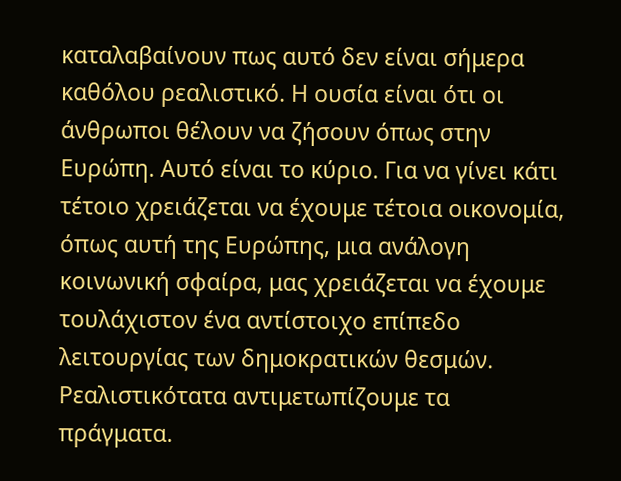καταλαβαίνουν πως αυτό δεν είναι σήμερα καθόλου ρεαλιστικό. Η ουσία είναι ότι οι άνθρωποι θέλουν να ζήσουν όπως στην Ευρώπη. Αυτό είναι το κύριο. Για να γίνει κάτι τέτοιο χρειάζεται να έχουμε τέτοια οικονομία, όπως αυτή της Ευρώπης, μια ανάλογη κοινωνική σφαίρα, μας χρειάζεται να έχουμε τουλάχιστον ένα αντίστοιχο επίπεδο λειτουργίας των δημοκρατικών θεσμών. Ρεαλιστικότατα αντιμετωπίζουμε τα πράγματα.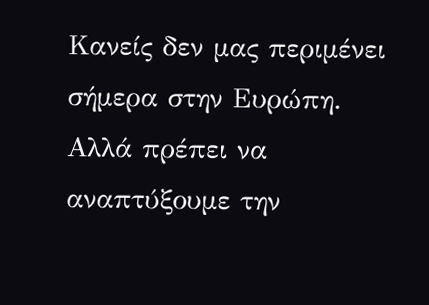Κανείς δεν μας περιμένει σήμερα στην Ευρώπη. Αλλά πρέπει να αναπτύξουμε την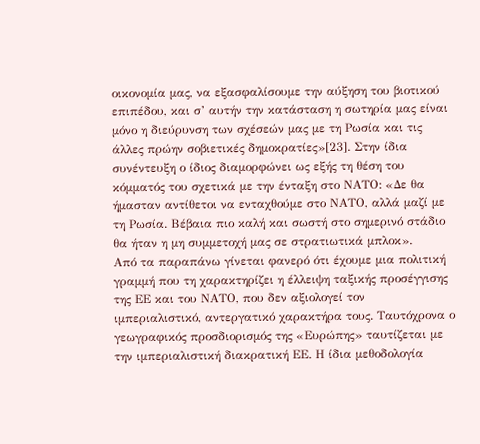οικονομία μας, να εξασφαλίσουμε την αύξηση του βιοτικού επιπέδου, και σ’ αυτήν την κατάσταση η σωτηρία μας είναι μόνο η διεύρυνση των σχέσεών μας με τη Ρωσία και τις άλλες πρώην σοβιετικές δημοκρατίες»[23]. Στην ίδια συνέντευξη ο ίδιος διαμορφώνει ως εξής τη θέση του κόμματός του σχετικά με την ένταξη στο ΝΑΤΟ: «Δε θα ήμασταν αντίθετοι να ενταχθούμε στο ΝΑΤΟ, αλλά μαζί με τη Ρωσία. Βέβαια πιο καλή και σωστή στο σημερινό στάδιο θα ήταν η μη συμμετοχή μας σε στρατιωτικά μπλοκ».
Από τα παραπάνω γίνεται φανερό ότι έχουμε μια πολιτική γραμμή που τη χαρακτηρίζει η έλλειψη ταξικής προσέγγισης της ΕΕ και του ΝΑΤΟ, που δεν αξιολογεί τον ιμπεριαλιστικό, αντεργατικό χαρακτήρα τους. Ταυτόχρονα ο γεωγραφικός προσδιορισμός της «Ευρώπης» ταυτίζεται με την ιμπεριαλιστική διακρατική ΕΕ. Η ίδια μεθοδολογία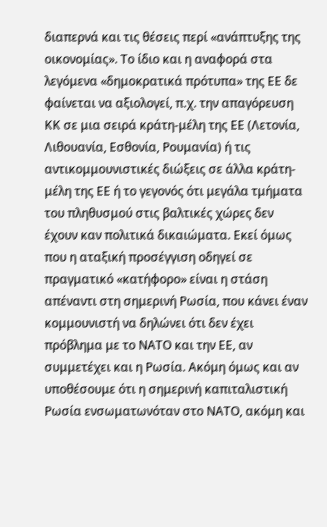διαπερνά και τις θέσεις περί «ανάπτυξης της οικονομίας». Το ίδιο και η αναφορά στα λεγόμενα «δημοκρατικά πρότυπα» της ΕΕ δε φαίνεται να αξιολογεί, π.χ. την απαγόρευση ΚΚ σε μια σειρά κράτη-μέλη της ΕΕ (Λετονία, Λιθουανία, Εσθονία, Ρουμανία) ή τις αντικομμουνιστικές διώξεις σε άλλα κράτη-μέλη της ΕΕ ή το γεγονός ότι μεγάλα τμήματα του πληθυσμού στις βαλτικές χώρες δεν έχουν καν πολιτικά δικαιώματα. Εκεί όμως που η αταξική προσέγγιση οδηγεί σε πραγματικό «κατήφορο» είναι η στάση απέναντι στη σημερινή Ρωσία, που κάνει έναν κομμουνιστή να δηλώνει ότι δεν έχει πρόβλημα με το ΝΑΤΟ και την ΕΕ, αν συμμετέχει και η Ρωσία. Ακόμη όμως και αν υποθέσουμε ότι η σημερινή καπιταλιστική Ρωσία ενσωματωνόταν στο ΝΑΤΟ, ακόμη και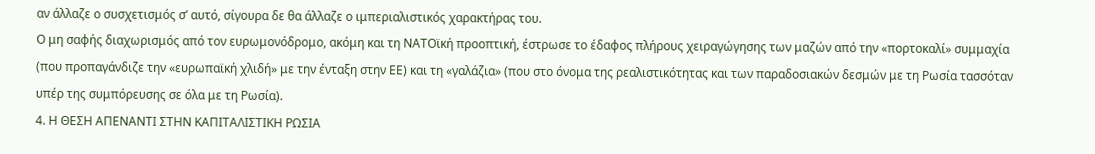αν άλλαζε ο συσχετισμός σ’ αυτό, σίγουρα δε θα άλλαζε ο ιμπεριαλιστικός χαρακτήρας του.
Ο μη σαφής διαχωρισμός από τον ευρωμονόδρομο, ακόμη και τη ΝΑΤΟϊκή προοπτική, έστρωσε το έδαφος πλήρους χειραγώγησης των μαζών από την «πορτοκαλί» συμμαχία (που προπαγάνδιζε την «ευρωπαϊκή χλιδή» με την ένταξη στην ΕΕ) και τη «γαλάζια» (που στο όνομα της ρεαλιστικότητας και των παραδοσιακών δεσμών με τη Ρωσία τασσόταν υπέρ της συμπόρευσης σε όλα με τη Ρωσία).
4. Η ΘΕΣΗ ΑΠΕΝΑΝΤΙ ΣΤΗΝ ΚΑΠΙΤΑΛΙΣΤΙΚΗ ΡΩΣΙΑ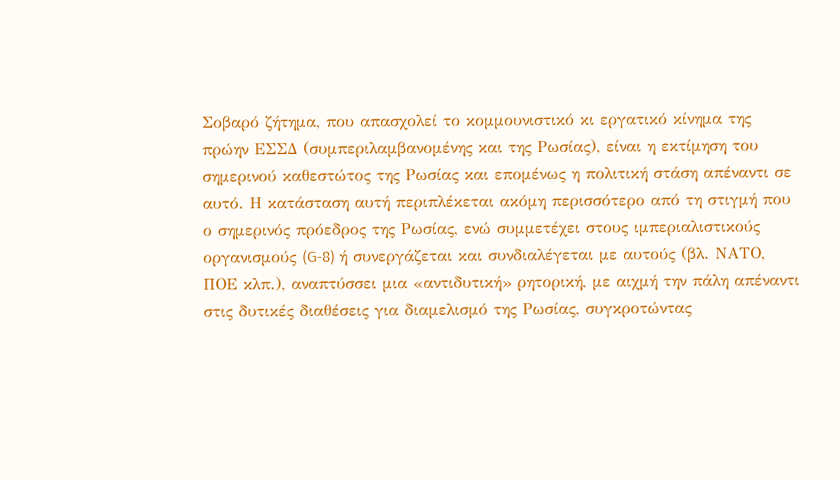Σοβαρό ζήτημα, που απασχολεί το κομμουνιστικό κι εργατικό κίνημα της πρώην ΕΣΣΔ (συμπεριλαμβανομένης και της Ρωσίας), είναι η εκτίμηση του σημερινού καθεστώτος της Ρωσίας και επομένως η πολιτική στάση απέναντι σε αυτό. Η κατάσταση αυτή περιπλέκεται ακόμη περισσότερο από τη στιγμή που ο σημερινός πρόεδρος της Ρωσίας, ενώ συμμετέχει στους ιμπεριαλιστικούς οργανισμούς (G-8) ή συνεργάζεται και συνδιαλέγεται με αυτούς (βλ. ΝΑΤΟ, ΠΟΕ κλπ.), αναπτύσσει μια «αντιδυτική» ρητορική, με αιχμή την πάλη απέναντι στις δυτικές διαθέσεις για διαμελισμό της Ρωσίας, συγκροτώντας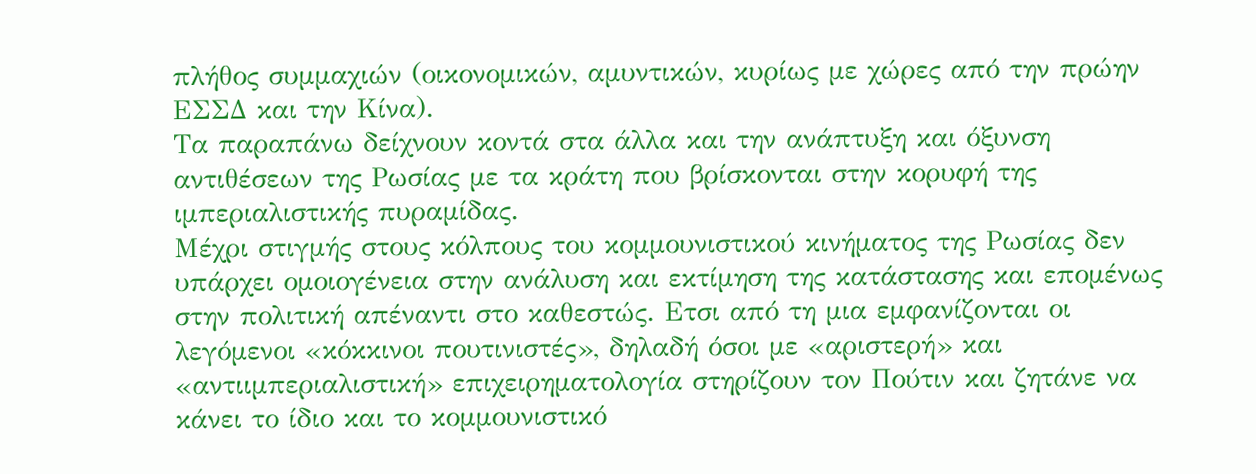πλήθος συμμαχιών (οικονομικών, αμυντικών, κυρίως με χώρες από την πρώην ΕΣΣΔ και την Κίνα).
Τα παραπάνω δείχνουν κοντά στα άλλα και την ανάπτυξη και όξυνση αντιθέσεων της Ρωσίας με τα κράτη που βρίσκονται στην κορυφή της ιμπεριαλιστικής πυραμίδας.
Μέχρι στιγμής στους κόλπους του κομμουνιστικού κινήματος της Ρωσίας δεν υπάρχει ομοιογένεια στην ανάλυση και εκτίμηση της κατάστασης και επομένως στην πολιτική απέναντι στο καθεστώς. Ετσι από τη μια εμφανίζονται οι λεγόμενοι «κόκκινοι πουτινιστές», δηλαδή όσοι με «αριστερή» και «αντιιμπεριαλιστική» επιχειρηματολογία στηρίζουν τον Πούτιν και ζητάνε να κάνει το ίδιο και το κομμουνιστικό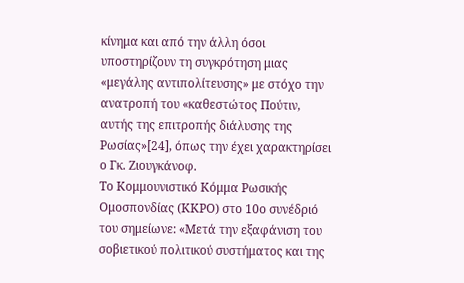κίνημα και από την άλλη όσοι υποστηρίζουν τη συγκρότηση μιας «μεγάλης αντιπολίτευσης» με στόχο την ανατροπή του «καθεστώτος Πούτιν, αυτής της επιτροπής διάλυσης της Ρωσίας»[24], όπως την έχει χαρακτηρίσει ο Γκ. Ζιουγκάνοφ.
Το Κομμουνιστικό Κόμμα Ρωσικής Ομοσπονδίας (ΚΚΡΟ) στο 10ο συνέδριό του σημείωνε: «Μετά την εξαφάνιση του σοβιετικού πολιτικού συστήματος και της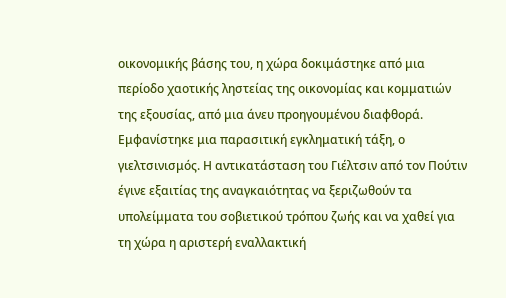οικονομικής βάσης του, η χώρα δοκιμάστηκε από μια περίοδο χαοτικής ληστείας της οικονομίας και κομματιών της εξουσίας, από μια άνευ προηγουμένου διαφθορά. Εμφανίστηκε μια παρασιτική εγκληματική τάξη, ο γιελτσινισμός. Η αντικατάσταση του Γιέλτσιν από τον Πούτιν έγινε εξαιτίας της αναγκαιότητας να ξεριζωθούν τα υπολείμματα του σοβιετικού τρόπου ζωής και να χαθεί για τη χώρα η αριστερή εναλλακτική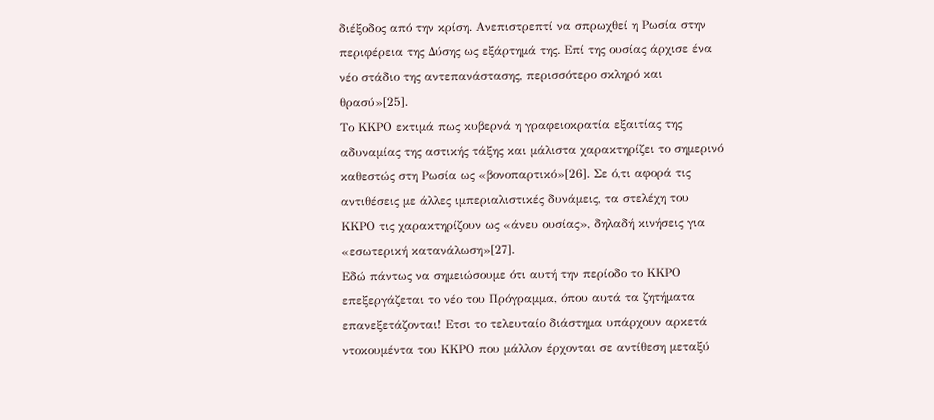διέξοδος από την κρίση. Ανεπιστρεπτί να σπρωχθεί η Ρωσία στην περιφέρεια της Δύσης ως εξάρτημά της. Επί της ουσίας άρχισε ένα νέο στάδιο της αντεπανάστασης, περισσότερο σκληρό και θρασύ»[25].
Το ΚΚΡΟ εκτιμά πως κυβερνά η γραφειοκρατία εξαιτίας της αδυναμίας της αστικής τάξης και μάλιστα χαρακτηρίζει το σημερινό καθεστώς στη Ρωσία ως «βονοπαρτικό»[26]. Σε ό,τι αφορά τις αντιθέσεις με άλλες ιμπεριαλιστικές δυνάμεις, τα στελέχη του ΚΚΡΟ τις χαρακτηρίζουν ως «άνευ ουσίας», δηλαδή κινήσεις για «εσωτερική κατανάλωση»[27].
Εδώ πάντως να σημειώσουμε ότι αυτή την περίοδο το ΚΚΡΟ επεξεργάζεται το νέο του Πρόγραμμα, όπου αυτά τα ζητήματα επανεξετάζονται! Ετσι το τελευταίο διάστημα υπάρχουν αρκετά ντοκουμέντα του ΚΚΡΟ που μάλλον έρχονται σε αντίθεση μεταξύ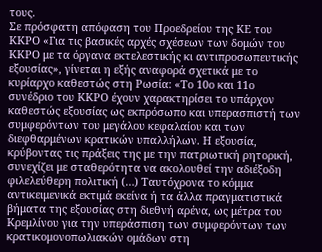τους.
Σε πρόσφατη απόφαση του Προεδρείου της ΚΕ του ΚΚΡΟ «Για τις βασικές αρχές σχέσεων των δομών του ΚΚΡΟ με τα όργανα εκτελεστικής κι αντιπροσωπευτικής εξουσίας», γίνεται η εξής αναφορά σχετικά με το κυρίαρχο καθεστώς στη Ρωσία: «Το 10ο και 11ο συνέδριο του ΚΚΡΟ έχουν χαρακτηρίσει το υπάρχον καθεστώς εξουσίας ως εκπρόσωπο και υπερασπιστή των συμφερόντων του μεγάλου κεφαλαίου και των διεφθαρμένων κρατικών υπαλλήλων. Η εξουσία, κρύβοντας τις πράξεις της με την πατριωτική ρητορική, συνεχίζει με σταθερότητα να ακολουθεί την αδιέξοδη φιλελεύθερη πολιτική (…) Ταυτόχρονα το κόμμα αντικειμενικά εκτιμά εκείνα ή τα άλλα πραγματιστικά βήματα της εξουσίας στη διεθνή αρένα, ως μέτρα του Κρεμλίνου για την υπεράσπιση των συμφερόντων των κρατικομονοπωλιακών ομάδων στη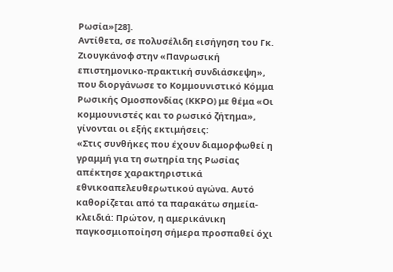Ρωσία»[28].
Αντίθετα, σε πολυσέλιδη εισήγηση του Γκ. Ζιουγκάνοφ στην «Πανρωσική επιστημονικο-πρακτική συνδιάσκεψη», που διοργάνωσε το Κομμουνιστικό Κόμμα Ρωσικής Ομοσπονδίας (ΚΚΡΟ) με θέμα «Οι κομμουνιστές και το ρωσικό ζήτημα», γίνονται οι εξής εκτιμήσεις:
«Στις συνθήκες που έχουν διαμορφωθεί η γραμμή για τη σωτηρία της Ρωσίας απέκτησε χαρακτηριστικά εθνικοαπελευθερωτικού αγώνα. Αυτό καθορίζεται από τα παρακάτω σημεία-κλειδιά: Πρώτον, η αμερικάνικη παγκοσμιοποίηση σήμερα προσπαθεί όχι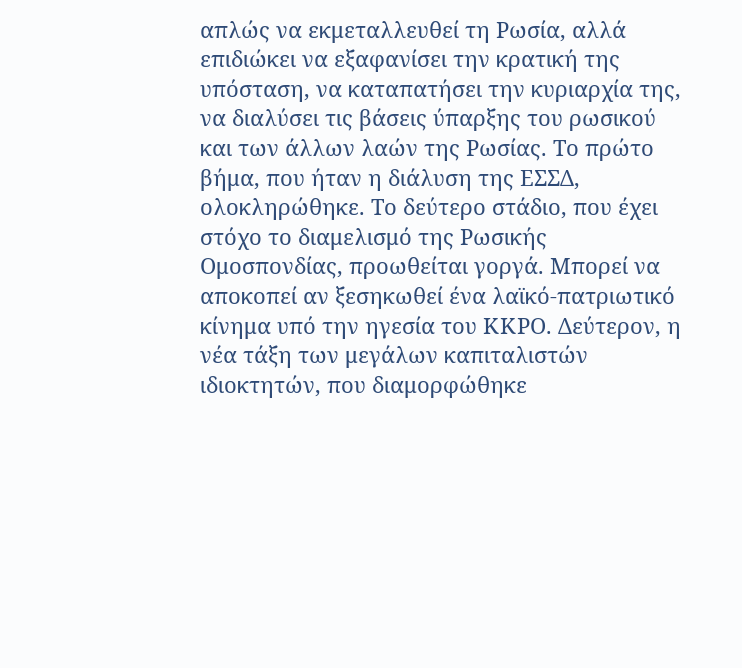απλώς να εκμεταλλευθεί τη Ρωσία, αλλά επιδιώκει να εξαφανίσει την κρατική της υπόσταση, να καταπατήσει την κυριαρχία της, να διαλύσει τις βάσεις ύπαρξης του ρωσικού και των άλλων λαών της Ρωσίας. Το πρώτο βήμα, που ήταν η διάλυση της ΕΣΣΔ, ολοκληρώθηκε. Το δεύτερο στάδιο, που έχει στόχο το διαμελισμό της Ρωσικής Ομοσπονδίας, προωθείται γοργά. Μπορεί να αποκοπεί αν ξεσηκωθεί ένα λαϊκό-πατριωτικό κίνημα υπό την ηγεσία του ΚΚΡΟ. Δεύτερον, η νέα τάξη των μεγάλων καπιταλιστών ιδιοκτητών, που διαμορφώθηκε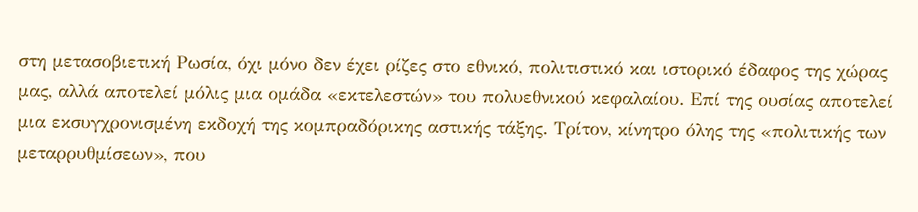στη μετασοβιετική Ρωσία, όχι μόνο δεν έχει ρίζες στο εθνικό, πολιτιστικό και ιστορικό έδαφος της χώρας μας, αλλά αποτελεί μόλις μια ομάδα «εκτελεστών» του πολυεθνικού κεφαλαίου. Επί της ουσίας αποτελεί μια εκσυγχρονισμένη εκδοχή της κομπραδόρικης αστικής τάξης. Τρίτον, κίνητρο όλης της «πολιτικής των μεταρρυθμίσεων», που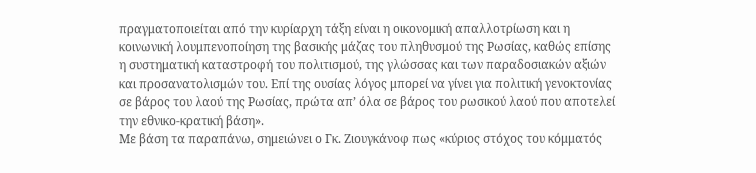πραγματοποιείται από την κυρίαρχη τάξη είναι η οικονομική απαλλοτρίωση και η κοινωνική λουμπενοποίηση της βασικής μάζας του πληθυσμού της Ρωσίας, καθώς επίσης η συστηματική καταστροφή του πολιτισμού, της γλώσσας και των παραδοσιακών αξιών και προσανατολισμών του. Επί της ουσίας λόγος μπορεί να γίνει για πολιτική γενοκτονίας σε βάρος του λαού της Ρωσίας, πρώτα απ’ όλα σε βάρος του ρωσικού λαού που αποτελεί την εθνικο-κρατική βάση».
Με βάση τα παραπάνω, σημειώνει ο Γκ. Ζιουγκάνοφ πως «κύριος στόχος του κόμματός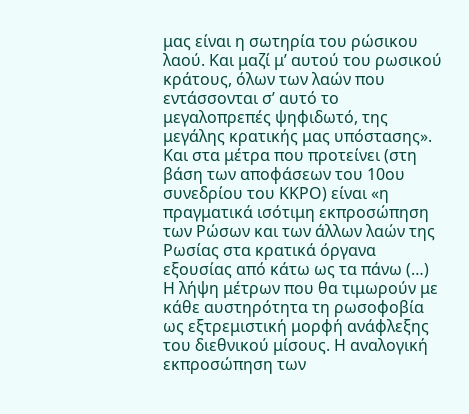μας είναι η σωτηρία του ρώσικου λαού. Και μαζί μ’ αυτού του ρωσικού κράτους, όλων των λαών που εντάσσονται σ’ αυτό το μεγαλοπρεπές ψηφιδωτό, της μεγάλης κρατικής μας υπόστασης». Και στα μέτρα που προτείνει (στη βάση των αποφάσεων του 10ου συνεδρίου του ΚΚΡΟ) είναι «η πραγματικά ισότιμη εκπροσώπηση των Ρώσων και των άλλων λαών της Ρωσίας στα κρατικά όργανα εξουσίας από κάτω ως τα πάνω (…) Η λήψη μέτρων που θα τιμωρούν με κάθε αυστηρότητα τη ρωσοφοβία ως εξτρεμιστική μορφή ανάφλεξης του διεθνικού μίσους. Η αναλογική εκπροσώπηση των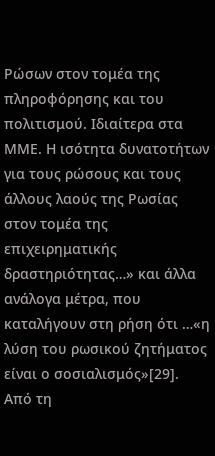Ρώσων στον τομέα της πληροφόρησης και του πολιτισμού. Ιδιαίτερα στα ΜΜΕ. Η ισότητα δυνατοτήτων για τους ρώσους και τους άλλους λαούς της Ρωσίας στον τομέα της επιχειρηματικής δραστηριότητας…» και άλλα ανάλογα μέτρα, που καταλήγουν στη ρήση ότι …«η λύση του ρωσικού ζητήματος είναι ο σοσιαλισμός»[29].
Από τη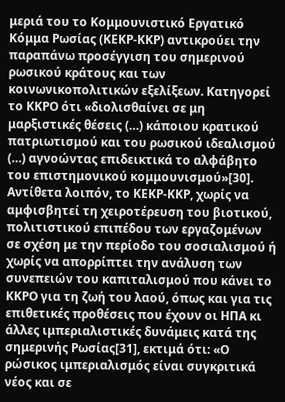μεριά του το Κομμουνιστικό Εργατικό Κόμμα Ρωσίας (ΚΕΚΡ-ΚΚΡ) αντικρούει την παραπάνω προσέγγιση του σημερινού ρωσικού κράτους και των κοινωνικοπολιτικών εξελίξεων. Κατηγορεί το ΚΚΡΟ ότι «διολισθαίνει σε μη μαρξιστικές θέσεις (…) κάποιου κρατικού πατριωτισμού και του ρωσικού ιδεαλισμού (…) αγνοώντας επιδεικτικά το αλφάβητο του επιστημονικού κομμουνισμού»[30]. Αντίθετα λοιπόν, το ΚΕΚΡ-ΚΚΡ, χωρίς να αμφισβητεί τη χειροτέρευση του βιοτικού, πολιτιστικού επιπέδου των εργαζομένων σε σχέση με την περίοδο του σοσιαλισμού ή χωρίς να απορρίπτει την ανάλυση των συνεπειών του καπιταλισμού που κάνει το ΚΚΡΟ για τη ζωή του λαού, όπως και για τις επιθετικές προθέσεις που έχουν οι ΗΠΑ κι άλλες ιμπεριαλιστικές δυνάμεις κατά της σημερινής Ρωσίας[31], εκτιμά ότι: «Ο ρώσικος ιμπεριαλισμός είναι συγκριτικά νέος και σε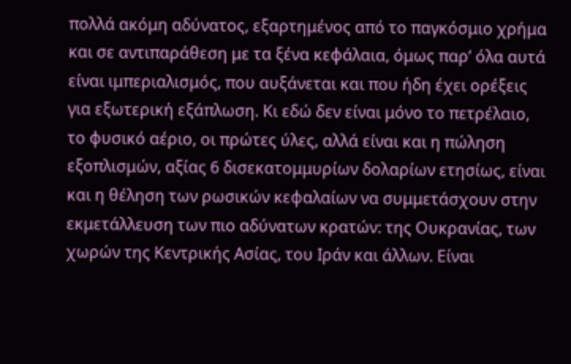πολλά ακόμη αδύνατος, εξαρτημένος από το παγκόσμιο χρήμα και σε αντιπαράθεση με τα ξένα κεφάλαια, όμως παρ’ όλα αυτά είναι ιμπεριαλισμός, που αυξάνεται και που ήδη έχει ορέξεις για εξωτερική εξάπλωση. Κι εδώ δεν είναι μόνο το πετρέλαιο, το φυσικό αέριο, οι πρώτες ύλες, αλλά είναι και η πώληση εξοπλισμών, αξίας 6 δισεκατομμυρίων δολαρίων ετησίως, είναι και η θέληση των ρωσικών κεφαλαίων να συμμετάσχουν στην εκμετάλλευση των πιο αδύνατων κρατών: της Ουκρανίας, των χωρών της Κεντρικής Ασίας, του Ιράν και άλλων. Είναι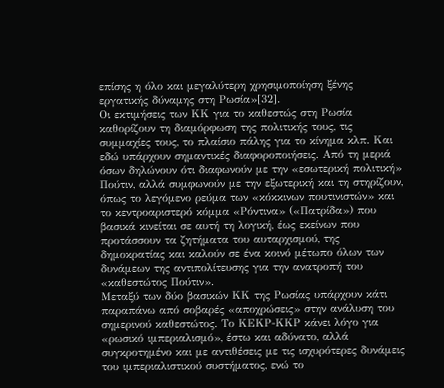επίσης η όλο και μεγαλύτερη χρησιμοποίηση ξένης εργατικής δύναμης στη Ρωσία»[32].
Οι εκτιμήσεις των ΚΚ για το καθεστώς στη Ρωσία καθορίζουν τη διαμόρφωση της πολιτικής τους, τις συμμαχίες τους, το πλαίσιο πάλης για το κίνημα κλπ. Και εδώ υπάρχουν σημαντικές διαφοροποιήσεις. Από τη μεριά όσων δηλώνουν ότι διαφωνούν με την «εσωτερική πολιτική» Πούτιν, αλλά συμφωνούν με την εξωτερική και τη στηρίζουν, όπως το λεγόμενο ρεύμα των «κόκκινων πουτινιστών» και το κεντροαριστερό κόμμα «Ρόντινα» («Πατρίδα») που βασικά κινείται σε αυτή τη λογική, έως εκείνων που προτάσσουν τα ζητήματα του αυταρχισμού, της δημοκρατίας και καλούν σε ένα κοινό μέτωπο όλων των δυνάμεων της αντιπολίτευσης για την ανατροπή του «καθεστώτος Πούτιν».
Μεταξύ των δύο βασικών ΚΚ της Ρωσίας υπάρχουν κάτι παραπάνω από σοβαρές «αποχρώσεις» στην ανάλυση του σημερινού καθεστώτος. Το ΚΕΚΡ-ΚΚΡ κάνει λόγο για «ρωσικό ιμπεριαλισμό», έστω και αδύνατο, αλλά συγκροτημένο και με αντιθέσεις με τις ισχυρότερες δυνάμεις του ιμπεριαλιστικού συστήματος, ενώ το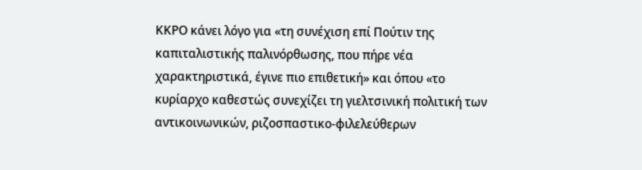ΚΚΡΟ κάνει λόγο για «τη συνέχιση επί Πούτιν της καπιταλιστικής παλινόρθωσης, που πήρε νέα χαρακτηριστικά, έγινε πιο επιθετική» και όπου «το κυρίαρχο καθεστώς συνεχίζει τη γιελτσινική πολιτική των αντικοινωνικών, ριζοσπαστικο-φιλελεύθερων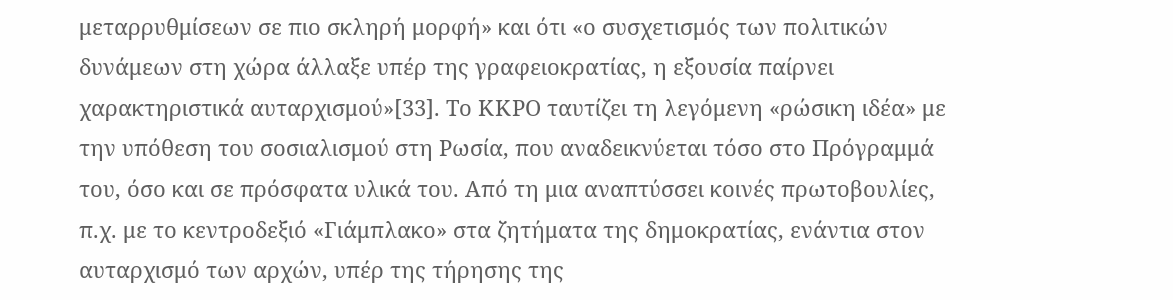μεταρρυθμίσεων σε πιο σκληρή μορφή» και ότι «ο συσχετισμός των πολιτικών δυνάμεων στη χώρα άλλαξε υπέρ της γραφειοκρατίας, η εξουσία παίρνει χαρακτηριστικά αυταρχισμού»[33]. Το ΚΚΡΟ ταυτίζει τη λεγόμενη «ρώσικη ιδέα» με την υπόθεση του σοσιαλισμού στη Ρωσία, που αναδεικνύεται τόσο στο Πρόγραμμά του, όσο και σε πρόσφατα υλικά του. Από τη μια αναπτύσσει κοινές πρωτοβουλίες, π.χ. με το κεντροδεξιό «Γιάμπλακο» στα ζητήματα της δημοκρατίας, ενάντια στον αυταρχισμό των αρχών, υπέρ της τήρησης της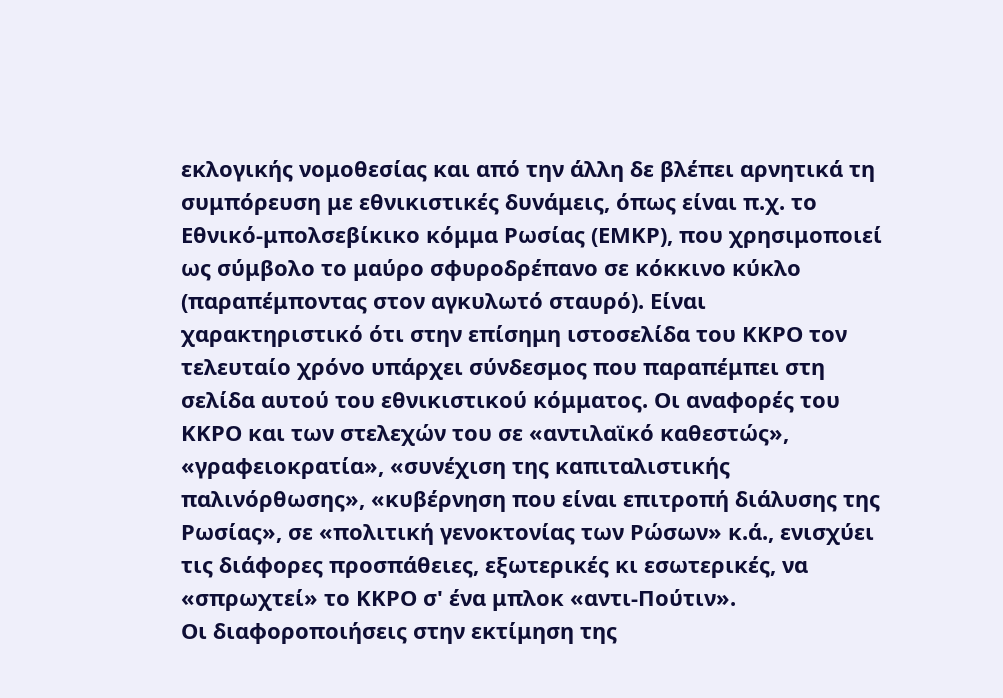εκλογικής νομοθεσίας και από την άλλη δε βλέπει αρνητικά τη συμπόρευση με εθνικιστικές δυνάμεις, όπως είναι π.χ. το Εθνικό-μπολσεβίκικο κόμμα Ρωσίας (ΕΜΚΡ), που χρησιμοποιεί ως σύμβολο το μαύρο σφυροδρέπανο σε κόκκινο κύκλο (παραπέμποντας στον αγκυλωτό σταυρό). Είναι χαρακτηριστικό ότι στην επίσημη ιστοσελίδα του ΚΚΡΟ τον τελευταίο χρόνο υπάρχει σύνδεσμος που παραπέμπει στη σελίδα αυτού του εθνικιστικού κόμματος. Οι αναφορές του ΚΚΡΟ και των στελεχών του σε «αντιλαϊκό καθεστώς», «γραφειοκρατία», «συνέχιση της καπιταλιστικής παλινόρθωσης», «κυβέρνηση που είναι επιτροπή διάλυσης της Ρωσίας», σε «πολιτική γενοκτονίας των Ρώσων» κ.ά., ενισχύει τις διάφορες προσπάθειες, εξωτερικές κι εσωτερικές, να «σπρωχτεί» το ΚΚΡΟ σ' ένα μπλοκ «αντι-Πούτιν».
Οι διαφοροποιήσεις στην εκτίμηση της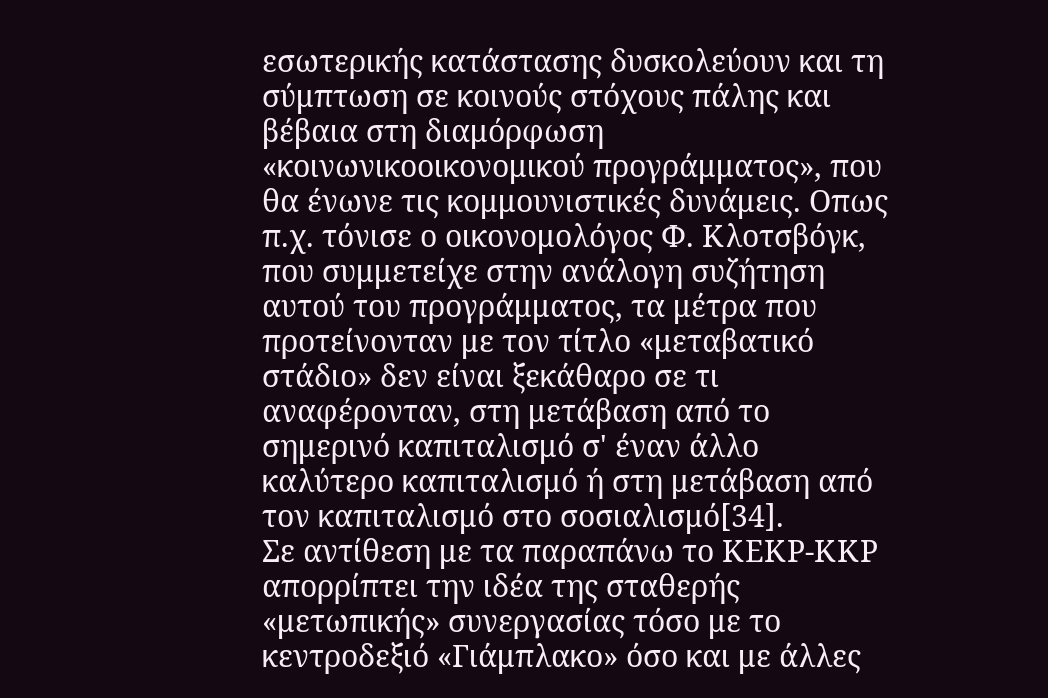εσωτερικής κατάστασης δυσκολεύουν και τη σύμπτωση σε κοινούς στόχους πάλης και βέβαια στη διαμόρφωση «κοινωνικοοικονομικού προγράμματος», που θα ένωνε τις κομμουνιστικές δυνάμεις. Οπως π.χ. τόνισε ο οικονομολόγος Φ. Κλοτσβόγκ, που συμμετείχε στην ανάλογη συζήτηση αυτού του προγράμματος, τα μέτρα που προτείνονταν με τον τίτλο «μεταβατικό στάδιο» δεν είναι ξεκάθαρο σε τι αναφέρονταν, στη μετάβαση από το σημερινό καπιταλισμό σ' έναν άλλο καλύτερο καπιταλισμό ή στη μετάβαση από τον καπιταλισμό στο σοσιαλισμό[34].
Σε αντίθεση με τα παραπάνω το ΚΕΚΡ-ΚΚΡ απορρίπτει την ιδέα της σταθερής «μετωπικής» συνεργασίας τόσο με το κεντροδεξιό «Γιάμπλακο» όσο και με άλλες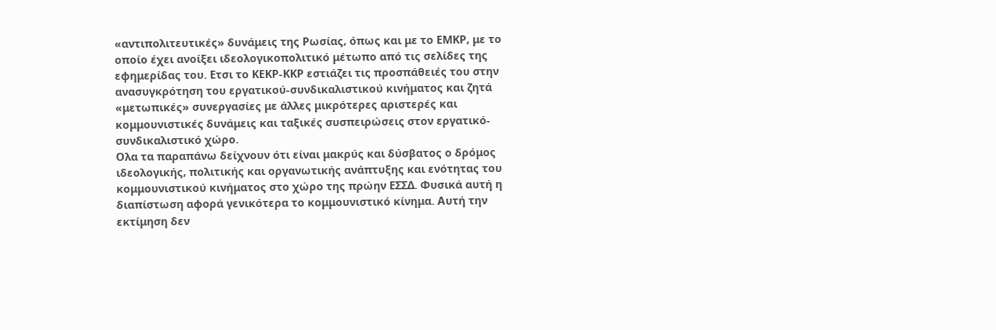«αντιπολιτευτικές» δυνάμεις της Ρωσίας, όπως και με το ΕΜΚΡ, με το οποίο έχει ανοίξει ιδεολογικοπολιτικό μέτωπο από τις σελίδες της εφημερίδας του. Ετσι το ΚΕΚΡ-ΚΚΡ εστιάζει τις προσπάθειές του στην ανασυγκρότηση του εργατικού-συνδικαλιστικού κινήματος και ζητά «μετωπικές» συνεργασίες με άλλες μικρότερες αριστερές και κομμουνιστικές δυνάμεις και ταξικές συσπειρώσεις στον εργατικό-συνδικαλιστικό χώρο.
Ολα τα παραπάνω δείχνουν ότι είναι μακρύς και δύσβατος ο δρόμος ιδεολογικής, πολιτικής και οργανωτικής ανάπτυξης και ενότητας του κομμουνιστικού κινήματος στο χώρο της πρώην ΕΣΣΔ. Φυσικά αυτή η διαπίστωση αφορά γενικότερα το κομμουνιστικό κίνημα. Αυτή την εκτίμηση δεν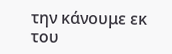την κάνουμε εκ του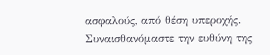ασφαλούς, από θέση υπεροχής. Συναισθανόμαστε την ευθύνη της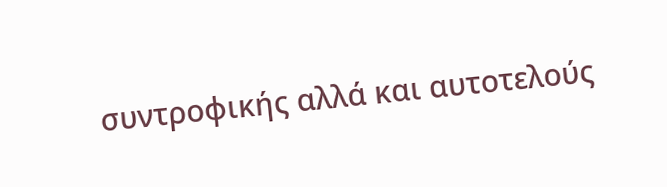συντροφικής αλλά και αυτοτελούς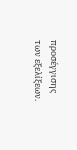προσέγγισης των εξελίξεων.